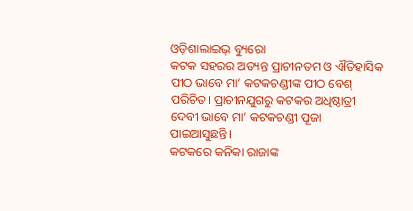ଓଡ଼ିଶାଲାଇଭ୍ ବ୍ୟୁରୋ
କଟକ ସହରର ଅତ୍ୟନ୍ତ ପ୍ରାଚୀନତମ ଓ ଐତିହାସିକ ପୀଠ ଭାବେ ମା’ କଟକଚଣ୍ଡୀଙ୍କ ପୀଠ ବେଶ୍ ପରିଚିତ। ପ୍ରାଚୀନଯୁଗରୁ କଟକର ଅଧିଷ୍ଠାତ୍ରୀ ଦେବୀ ଭାବେ ମା’ କଟକଚଣ୍ଡୀ ପୂଜା ପାଇଆସୁଛନ୍ତି।
କଟକରେ କନିକା ରାଜାଙ୍କ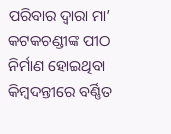ପରିବାର ଦ୍ଵାରା ମା’ କଟକଚଣ୍ଡୀଙ୍କ ପୀଠ ନିର୍ମାଣ ହୋଇଥିବା କିମ୍ବଦନ୍ତୀରେ ବର୍ଣ୍ଣିତ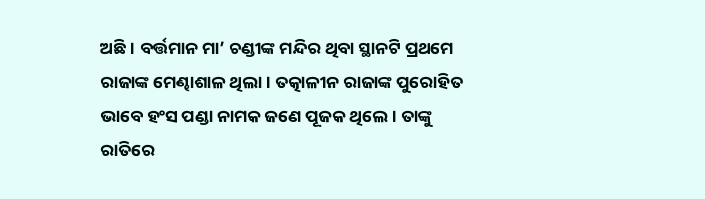ଅଛି। ବର୍ତ୍ତମାନ ମା’ ଚଣ୍ଡୀଙ୍କ ମନ୍ଦିର ଥିବା ସ୍ଥାନଟି ପ୍ରଥମେ ରାଜାଙ୍କ ମେଣ୍ଢାଶାଳ ଥିଲା। ତତ୍କାଳୀନ ରାଜାଙ୍କ ପୁରୋହିତ ଭାବେ ହଂସ ପଣ୍ଡା ନାମକ ଜଣେ ପୂଜକ ଥିଲେ। ତାଙ୍କୁ ରାତିରେ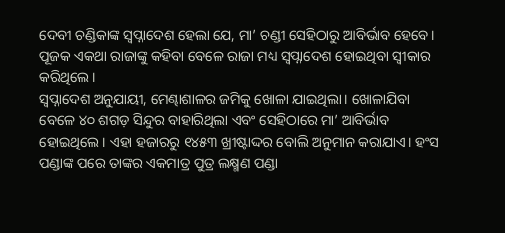ଦେବୀ ଚଣ୍ଡିକାଙ୍କ ସ୍ଵପ୍ନାଦେଶ ହେଲା ଯେ, ମା’ ଚଣ୍ଡୀ ସେହିଠାରୁ ଆବିର୍ଭାବ ହେବେ। ପୂଜକ ଏକଥା ରାଜାଙ୍କୁ କହିବା ବେଳେ ରାଜା ମଧ୍ୟ ସ୍ଵପ୍ନାଦେଶ ହୋଇଥିବା ସ୍ଵୀକାର କରିଥିଲେ।
ସ୍ଵପ୍ନାଦେଶ ଅନୁଯାୟୀ, ମେଣ୍ଢାଶାଳର ଜମିକୁ ଖୋଳା ଯାଇଥିଲା। ଖୋଳାଯିବା ବେଳେ ୪୦ ଶଗଡ଼ ସିନ୍ଦୁର ବାହାରିଥିଲା ଏବଂ ସେହିଠାରେ ମା’ ଆବିର୍ଭାବ ହୋଇଥିଲେ। ଏହା ହଜାରରୁ ୧୪୫୩ ଖ୍ରୀଷ୍ଟାଦ୍ଦର ବୋଲି ଅନୁମାନ କରାଯାଏ। ହଂସ ପଣ୍ଡାଙ୍କ ପରେ ତାଙ୍କର ଏକମାତ୍ର ପୁତ୍ର ଲକ୍ଷ୍ମଣ ପଣ୍ଡା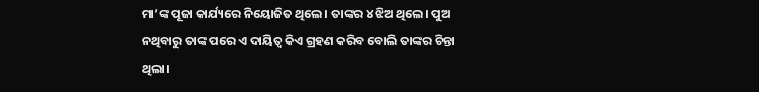ମା’ଙ୍କ ପୂଜା କାର୍ଯ୍ୟରେ ନିୟୋଜିତ ଥିଲେ। ତାଙ୍କର ୪ ଝିଅ ଥିଲେ। ପୁଅ ନଥିବାରୁ ତାଙ୍କ ପରେ ଏ ଦାୟିତ୍ୱ କିଏ ଗ୍ରହଣ କରିବ ବୋଲି ତାଙ୍କର ଚିନ୍ତା ଥିଲା।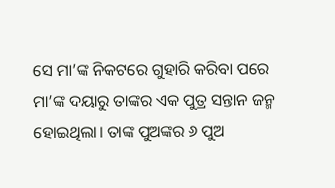ସେ ମା’ଙ୍କ ନିକଟରେ ଗୁହାରି କରିବା ପରେ ମା’ଙ୍କ ଦୟାରୁ ତାଙ୍କର ଏକ ପୁତ୍ର ସନ୍ତାନ ଜନ୍ମ ହୋଇଥିଲା। ତାଙ୍କ ପୁଅଙ୍କର ୬ ପୁଅ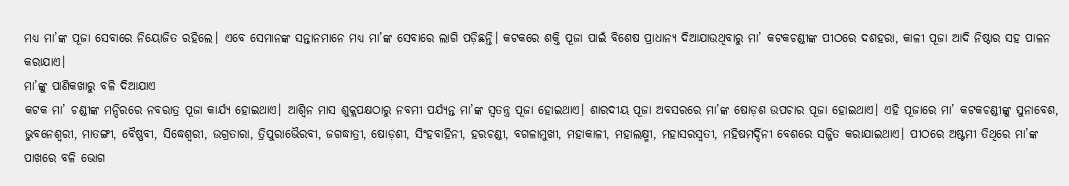ମଧ୍ୟ ମା’ଙ୍କ ପୂଜା ସେବାରେ ନିୟୋଜିତ ରହିଲେ। ଏବେ ସେମାନଙ୍କ ସନ୍ତାନମାନେ ମଧ୍ୟ ମା’ଙ୍କ ସେବାରେ ଲାଗି ପଡ଼ିଛନ୍ତି। କଟକରେ ଶକ୍ତି ପୂଜା ପାଇଁ ବିଶେଷ ପ୍ରାଧାନ୍ୟ ଦିଆଯାଉଥିବାରୁ ମା’ କଟକଚଣ୍ଡୀଙ୍କ ପୀଠରେ ଦଶହରା, କାଳୀ ପୂଜା ଆଦି ନିଷ୍ଠାର ସହ ପାଳନ କରାଯାଏ।
ମା’ଙ୍କୁ ପାଣିକଖାରୁ ବଳି ଦିଆଯାଏ
କଟକ ମା’ ଚଣ୍ଡୀଙ୍କ ମନ୍ଦିରରେ ନବରାତ୍ର ପୂଜା କାର୍ଯ୍ୟ ହୋଇଥାଏ। ଆଶ୍ୱିନ ମାସ ଶୁକ୍ଲପକ୍ଷଠାରୁ ନବମୀ ପର୍ଯ୍ୟନ୍ତ ମା’ଙ୍କ ସ୍ୱତନ୍ତ୍ର ପୂଜା ହୋଇଥାଏ। ଶାରଦୀୟ ପୂଜା ଅବସରରେ ମା’ଙ୍କ ଷୋଡ଼ଶ ଉପଚାର ପୂଜା ହୋଇଥାଏ। ଏହି ପୂଜାରେ ମା’ କଟକଚଣ୍ଡୀଙ୍କୁ ସୁନାବେଶ, ଭୁବନେଶ୍ୱରୀ, ମାତଙ୍ଗୀ, ବୈଷ୍ଣବୀ, ସିଦ୍ଧେଶ୍ୱରୀ, ଉଗ୍ରତାରା, ତ୍ରିପୁରାଭୈରବୀ, ଜଗଦ୍ଧାତ୍ରୀ, ଷୋଡ଼ଶୀ, ସିଂହବାହିନୀ, ହରଚଣ୍ଡୀ, ବଗଳାମୁଖୀ, ମହାକାଳୀ, ମହାଲକ୍ଷ୍ମୀ, ମହାସରସ୍ୱତୀ, ମହିଷମର୍ଦ୍ଦିନୀ ବେଶରେ ସଜ୍ଜିତ କରାଯାଇଥାଏ। ପୀଠରେ ଅଷ୍ଟମୀ ତିଥିରେ ମା’ଙ୍କ ପାଖରେ ବଳି ଭୋଗ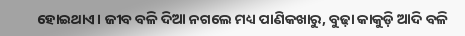ହୋଇଥାଏ। ଜୀବ ବଳି ଦିଆ ନଗଲେ ମଧ୍ୟ ପାଣିକଖାରୁ, ବୁଢ଼ା କାକୁଡ଼ି ଆଦି ବଳି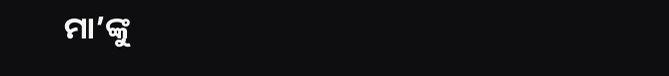ମା’ଙ୍କୁ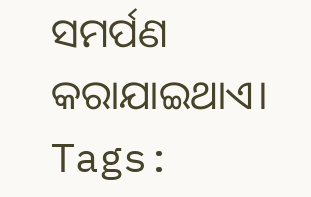ସମର୍ପଣ କରାଯାଇଥାଏ।
Tags: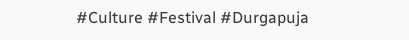#Culture #Festival #Durgapuja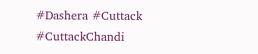#Dashera #Cuttack #CuttackChandi